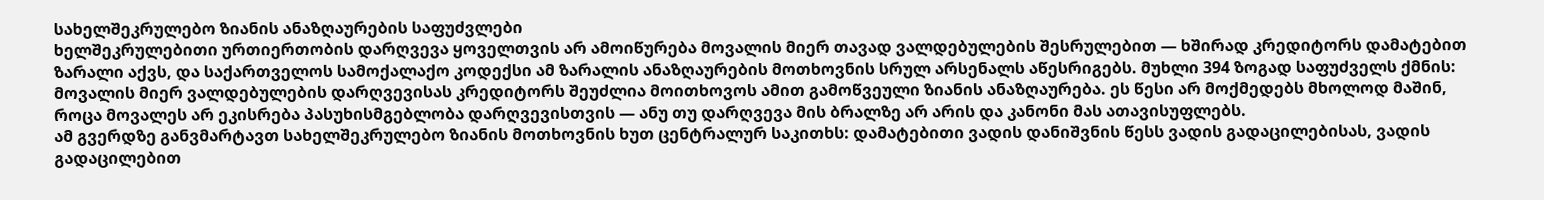სახელშეკრულებო ზიანის ანაზღაურების საფუძვლები
ხელშეკრულებითი ურთიერთობის დარღვევა ყოველთვის არ ამოიწურება მოვალის მიერ თავად ვალდებულების შესრულებით — ხშირად კრედიტორს დამატებით ზარალი აქვს, და საქართველოს სამოქალაქო კოდექსი ამ ზარალის ანაზღაურების მოთხოვნის სრულ არსენალს აწესრიგებს. მუხლი 394 ზოგად საფუძველს ქმნის: მოვალის მიერ ვალდებულების დარღვევისას კრედიტორს შეუძლია მოითხოვოს ამით გამოწვეული ზიანის ანაზღაურება. ეს წესი არ მოქმედებს მხოლოდ მაშინ, როცა მოვალეს არ ეკისრება პასუხისმგებლობა დარღვევისთვის — ანუ თუ დარღვევა მის ბრალზე არ არის და კანონი მას ათავისუფლებს.
ამ გვერდზე განვმარტავთ სახელშეკრულებო ზიანის მოთხოვნის ხუთ ცენტრალურ საკითხს: დამატებითი ვადის დანიშვნის წესს ვადის გადაცილებისას, ვადის გადაცილებით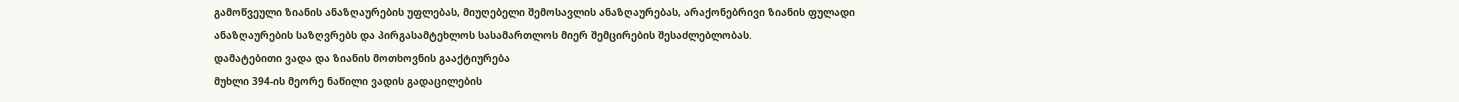გამოწვეული ზიანის ანაზღაურების უფლებას, მიუღებელი შემოსავლის ანაზღაურებას, არაქონებრივი ზიანის ფულადი ანაზღაურების საზღვრებს და პირგასამტეხლოს სასამართლოს მიერ შემცირების შესაძლებლობას.
დამატებითი ვადა და ზიანის მოთხოვნის გააქტიურება
მუხლი 394-ის მეორე ნაწილი ვადის გადაცილების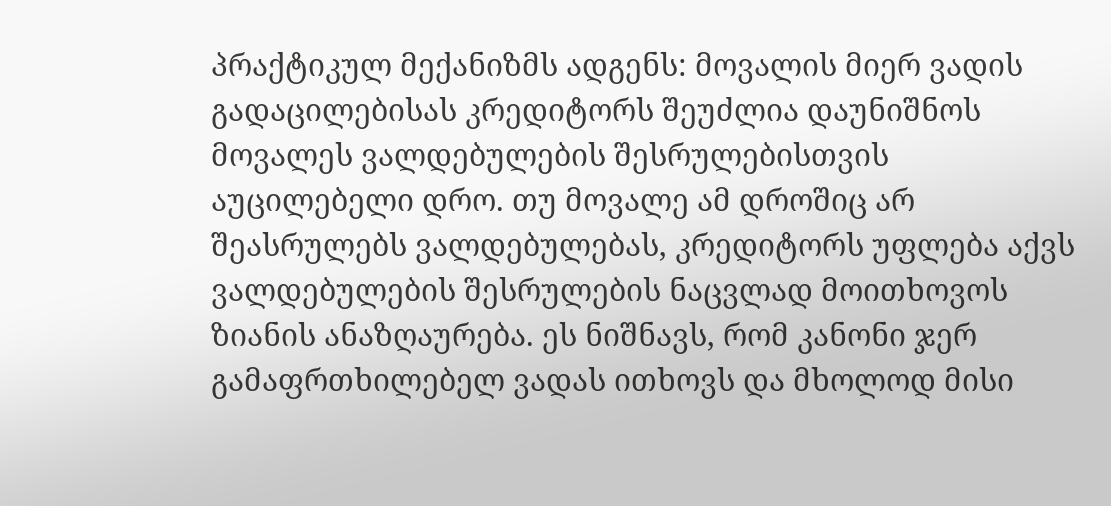პრაქტიკულ მექანიზმს ადგენს: მოვალის მიერ ვადის გადაცილებისას კრედიტორს შეუძლია დაუნიშნოს მოვალეს ვალდებულების შესრულებისთვის აუცილებელი დრო. თუ მოვალე ამ დროშიც არ შეასრულებს ვალდებულებას, კრედიტორს უფლება აქვს ვალდებულების შესრულების ნაცვლად მოითხოვოს ზიანის ანაზღაურება. ეს ნიშნავს, რომ კანონი ჯერ გამაფრთხილებელ ვადას ითხოვს და მხოლოდ მისი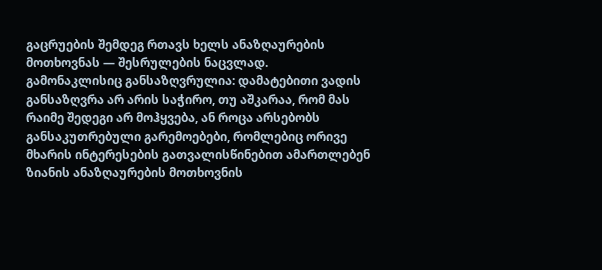გაცრუების შემდეგ რთავს ხელს ანაზღაურების მოთხოვნას — შესრულების ნაცვლად.
გამონაკლისიც განსაზღვრულია: დამატებითი ვადის განსაზღვრა არ არის საჭირო, თუ აშკარაა, რომ მას რაიმე შედეგი არ მოჰყვება, ან როცა არსებობს განსაკუთრებული გარემოებები, რომლებიც ორივე მხარის ინტერესების გათვალისწინებით ამართლებენ ზიანის ანაზღაურების მოთხოვნის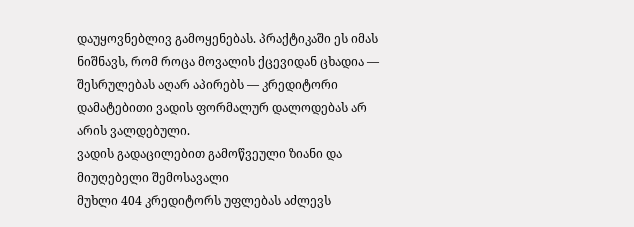დაუყოვნებლივ გამოყენებას. პრაქტიკაში ეს იმას ნიშნავს, რომ როცა მოვალის ქცევიდან ცხადია — შესრულებას აღარ აპირებს — კრედიტორი დამატებითი ვადის ფორმალურ დალოდებას არ არის ვალდებული.
ვადის გადაცილებით გამოწვეული ზიანი და მიუღებელი შემოსავალი
მუხლი 404 კრედიტორს უფლებას აძლევს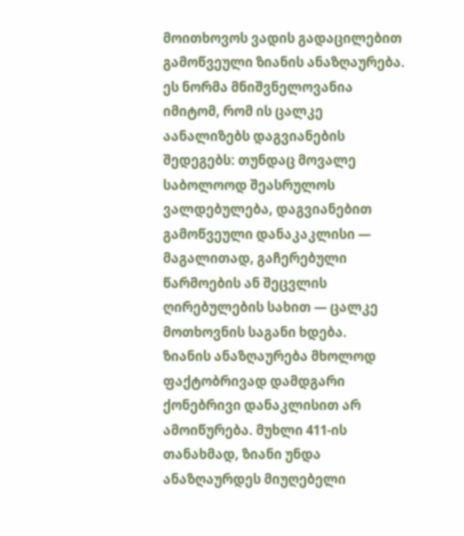მოითხოვოს ვადის გადაცილებით გამოწვეული ზიანის ანაზღაურება. ეს ნორმა მნიშვნელოვანია იმიტომ, რომ ის ცალკე აანალიზებს დაგვიანების შედეგებს: თუნდაც მოვალე საბოლოოდ შეასრულოს ვალდებულება, დაგვიანებით გამოწვეული დანაკაკლისი — მაგალითად, გაჩერებული წარმოების ან შეცვლის ღირებულების სახით — ცალკე მოთხოვნის საგანი ხდება.
ზიანის ანაზღაურება მხოლოდ ფაქტობრივად დამდგარი ქონებრივი დანაკლისით არ ამოიწურება. მუხლი 411-ის თანახმად, ზიანი უნდა ანაზღაურდეს მიუღებელი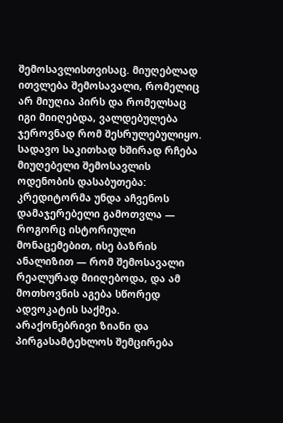შემოსავლისთვისაც. მიუღებლად ითვლება შემოსავალი, რომელიც არ მიუღია პირს და რომელსაც იგი მიიღებდა, ვალდებულება ჯეროვნად რომ შესრულებულიყო. სადავო საკითხად ხშირად რჩება მიუღებელი შემოსავლის ოდენობის დასაბუთება: კრედიტორმა უნდა აჩვენოს დამაჯერებელი გამოთვლა — როგორც ისტორიული მონაცემებით, ისე ბაზრის ანალიზით — რომ შემოსავალი რეალურად მიიღებოდა, და ამ მოთხოვნის აგება სწორედ ადვოკატის საქმეა.
არაქონებრივი ზიანი და პირგასამტეხლოს შემცირება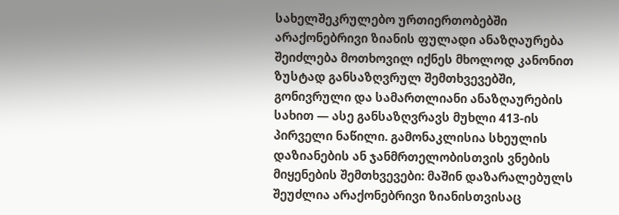სახელშეკრულებო ურთიერთობებში არაქონებრივი ზიანის ფულადი ანაზღაურება შეიძლება მოთხოვილ იქნეს მხოლოდ კანონით ზუსტად განსაზღვრულ შემთხვევებში, გონივრული და სამართლიანი ანაზღაურების სახით — ასე განსაზღვრავს მუხლი 413-ის პირველი ნაწილი. გამონაკლისია სხეულის დაზიანების ან ჯანმრთელობისთვის ვნების მიყენების შემთხვევები: მაშინ დაზარალებულს შეუძლია არაქონებრივი ზიანისთვისაც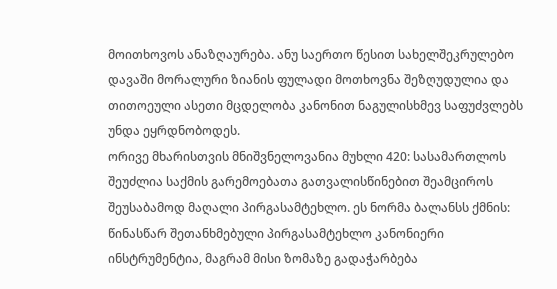მოითხოვოს ანაზღაურება. ანუ საერთო წესით სახელშეკრულებო დავაში მორალური ზიანის ფულადი მოთხოვნა შეზღუდულია და თითოეული ასეთი მცდელობა კანონით ნაგულისხმევ საფუძვლებს უნდა ეყრდნობოდეს.
ორივე მხარისთვის მნიშვნელოვანია მუხლი 420: სასამართლოს შეუძლია საქმის გარემოებათა გათვალისწინებით შეამციროს შეუსაბამოდ მაღალი პირგასამტეხლო. ეს ნორმა ბალანსს ქმნის: წინასწარ შეთანხმებული პირგასამტეხლო კანონიერი ინსტრუმენტია, მაგრამ მისი ზომაზე გადაჭარბება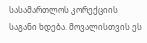სასამართლოს კორექციის საგანი ხდება. მოვალისთვის ეს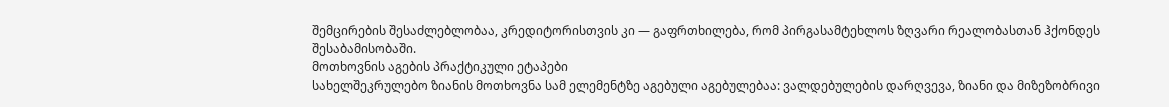შემცირების შესაძლებლობაა, კრედიტორისთვის კი — გაფრთხილება, რომ პირგასამტეხლოს ზღვარი რეალობასთან ჰქონდეს შესაბამისობაში.
მოთხოვნის აგების პრაქტიკული ეტაპები
სახელშეკრულებო ზიანის მოთხოვნა სამ ელემენტზე აგებული აგებულებაა: ვალდებულების დარღვევა, ზიანი და მიზეზობრივი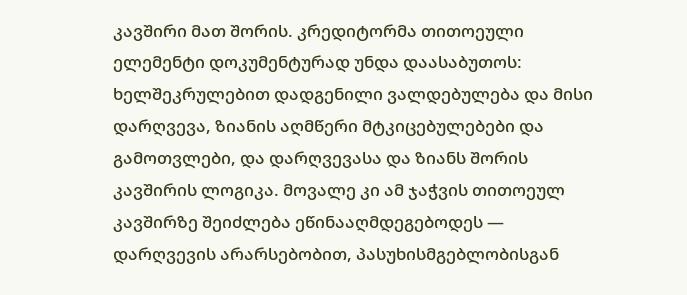კავშირი მათ შორის. კრედიტორმა თითოეული ელემენტი დოკუმენტურად უნდა დაასაბუთოს: ხელშეკრულებით დადგენილი ვალდებულება და მისი დარღვევა, ზიანის აღმწერი მტკიცებულებები და გამოთვლები, და დარღვევასა და ზიანს შორის კავშირის ლოგიკა. მოვალე კი ამ ჯაჭვის თითოეულ კავშირზე შეიძლება ეწინააღმდეგებოდეს — დარღვევის არარსებობით, პასუხისმგებლობისგან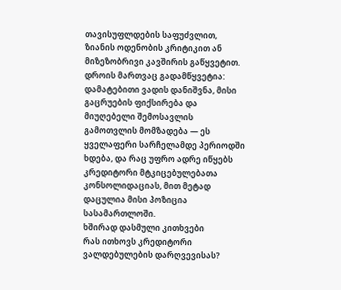თავისუფლდების საფუძვლით, ზიანის ოდენობის კრიტიკით ან მიზეზობრივი კავშირის გაწყვეტით.
დროის მართვაც გადამწყვეტია: დამატებითი ვადის დანიშვნა, მისი გაცრუების ფიქსირება და მიუღებელი შემოსავლის გამოთვლის მომზადება — ეს ყველაფერი სარჩელამდე პერიოდში ხდება, და რაც უფრო ადრე იწყებს კრედიტორი მტკიცებულებათა კონსოლიდაციას, მით მეტად დაცულია მისი პოზიცია სასამართლოში.
ხშირად დასმული კითხვები
რას ითხოვს კრედიტორი ვალდებულების დარღვევისას?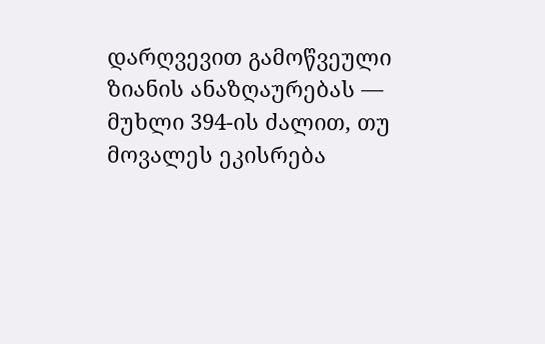დარღვევით გამოწვეული ზიანის ანაზღაურებას — მუხლი 394-ის ძალით, თუ მოვალეს ეკისრება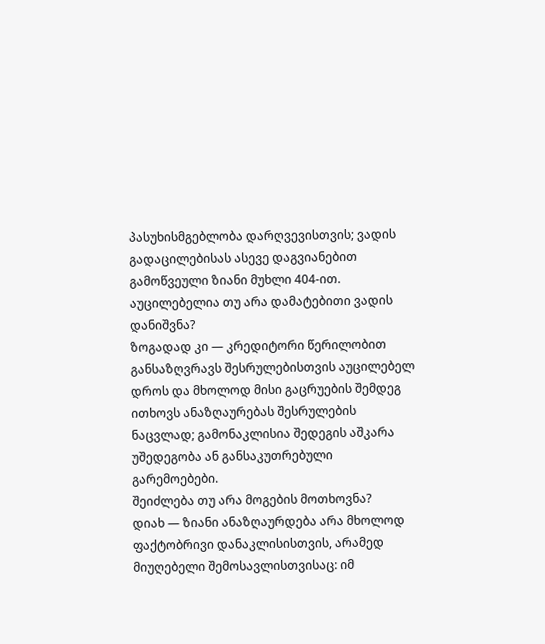პასუხისმგებლობა დარღვევისთვის; ვადის გადაცილებისას ასევე დაგვიანებით გამოწვეული ზიანი მუხლი 404-ით.
აუცილებელია თუ არა დამატებითი ვადის დანიშვნა?
ზოგადად კი — კრედიტორი წერილობით განსაზღვრავს შესრულებისთვის აუცილებელ დროს და მხოლოდ მისი გაცრუების შემდეგ ითხოვს ანაზღაურებას შესრულების ნაცვლად; გამონაკლისია შედეგის აშკარა უშედეგობა ან განსაკუთრებული გარემოებები.
შეიძლება თუ არა მოგების მოთხოვნა?
დიახ — ზიანი ანაზღაურდება არა მხოლოდ ფაქტობრივი დანაკლისისთვის, არამედ მიუღებელი შემოსავლისთვისაც: იმ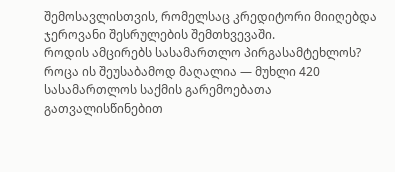შემოსავლისთვის, რომელსაც კრედიტორი მიიღებდა ჯეროვანი შესრულების შემთხვევაში.
როდის ამცირებს სასამართლო პირგასამტეხლოს?
როცა ის შეუსაბამოდ მაღალია — მუხლი 420 სასამართლოს საქმის გარემოებათა გათვალისწინებით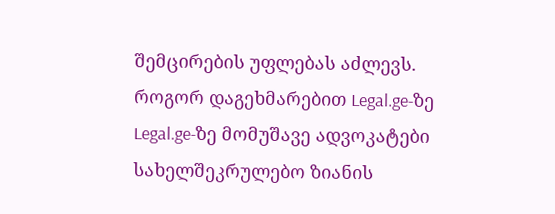შემცირების უფლებას აძლევს.
როგორ დაგეხმარებით Legal.ge-ზე
Legal.ge-ზე მომუშავე ადვოკატები სახელშეკრულებო ზიანის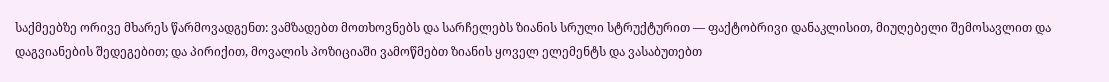საქმეებზე ორივე მხარეს წარმოვადგენთ: ვამზადებთ მოთხოვნებს და სარჩელებს ზიანის სრული სტრუქტურით — ფაქტობრივი დანაკლისით, მიუღებელი შემოსავლით და დაგვიანების შედეგებით; და პირიქით, მოვალის პოზიციაში ვამოწმებთ ზიანის ყოველ ელემენტს და ვასაბუთებთ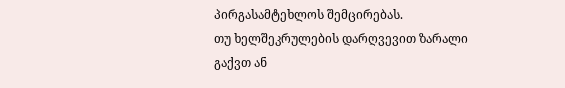პირგასამტეხლოს შემცირებას.
თუ ხელშეკრულების დარღვევით ზარალი გაქვთ ან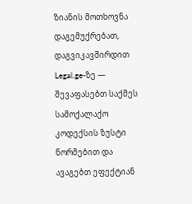ზიანის მოთხოვნა დაგემუქრებათ, დაგვიკავშირდით Legal.ge-ზე — შევაფასებთ საქმეს სამოქალაქო კოდექსის ზუსტი ნორმებით და ავაგებთ ეფექტიან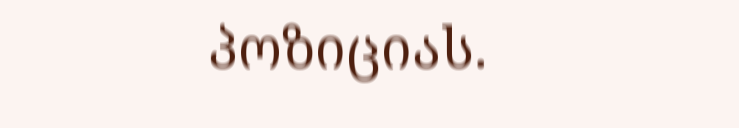პოზიციას.